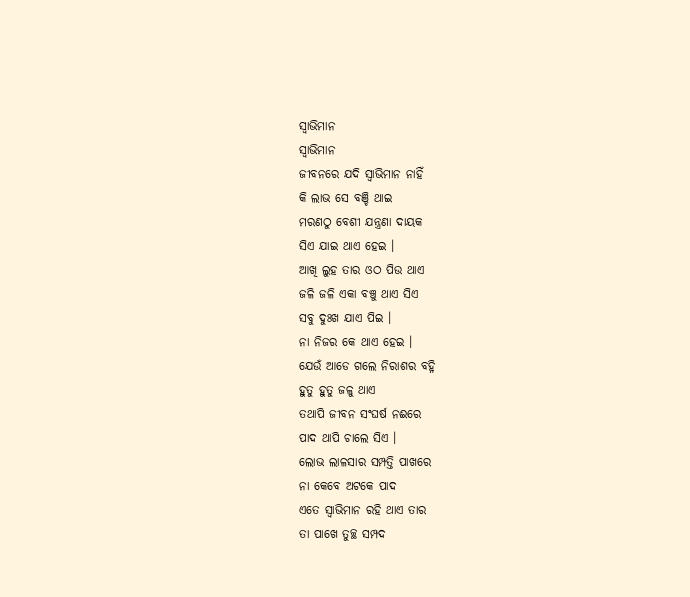ସ୍ୱାଭିମାନ
ସ୍ୱାଭିମାନ
ଜୀବନରେ ଯଦି ସ୍ୱାଭିମାନ ନାହିଁ
କି ଲାଭ ସେ ବଞ୍ଚି ଥାଇ
ମରଣଠୁ ବେଶୀ ଯନ୍ତ୍ରଣା ଦାୟକ
ସିଏ ଯାଇ ଥାଏ ହେଇ ।
ଆଖି ଲୁହ ତାର ଓଠ ପିଉ ଥାଏ
ଜଳି ଜଳି ଏକା ବଞ୍ଚୁ ଥାଏ ସିଏ
ସବୁ ଦୁଃଖ ଯାଏ ପିଇ ।
ନା ନିଜର କେ ଥାଏ ହେଇ ।
ଯେଉଁ ଆଡେ ଗଲେ ନିରାଶର ବହ୍ନି
ହୁତୁ ହୁତୁ ଜଳୁ ଥାଏ
ତଥାପି ଜୀବନ ସଂଘର୍ଷ ନଈରେ
ପାଦ ଥାପି ଚାଲେ ସିଏ ।
ଲୋଭ ଲାଳସାର ସମ୍ପତ୍ତି ପାଖରେ
ନା କେବେ ଅଟକେ ପାଦ
ଏତେ ସ୍ୱାଭିମାନ ରହି ଥାଏ ତାର
ତା ପାଖେ ତୁଚ୍ଛ ସମ୍ପଦ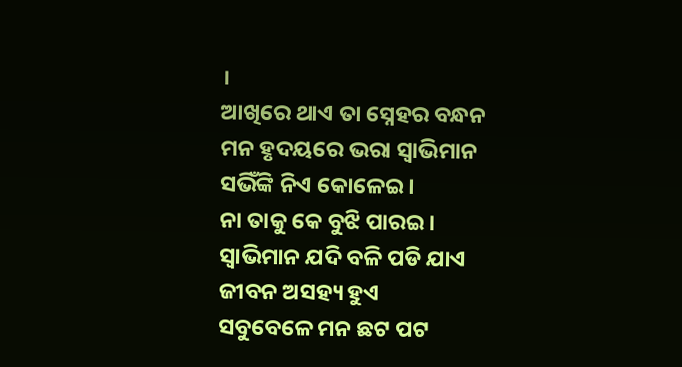।
ଆଖିରେ ଥାଏ ତା ସ୍ନେହର ବନ୍ଧନ
ମନ ହୃଦୟରେ ଭରା ସ୍ୱାଭିମାନ
ସଭିଁଙ୍କି ନିଏ କୋଳେଇ ।
ନା ତାକୁ କେ ବୁଝି ପାରଇ ।
ସ୍ବାଭିମାନ ଯଦି ବଳି ପଡି ଯାଏ
ଜୀବନ ଅସହ୍ୟ ହୁଏ
ସବୁବେଳେ ମନ ଛଟ ପଟ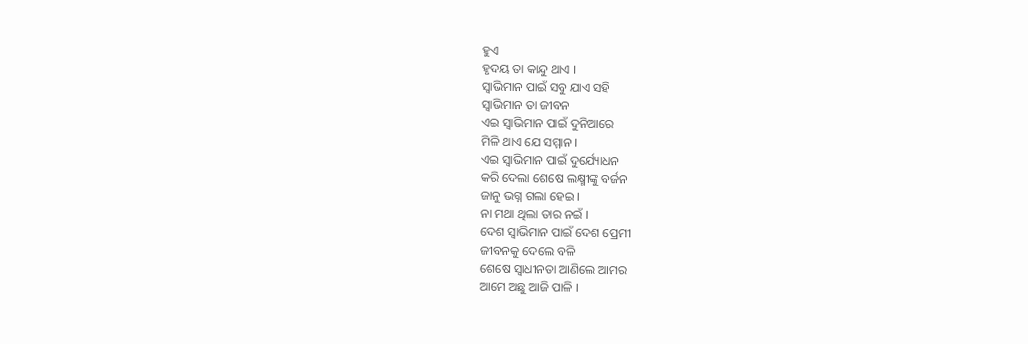ହୁଏ
ହୃଦୟ ତା କାନ୍ଦୁ ଥାଏ ।
ସ୍ବାଭିମାନ ପାଇଁ ସବୁ ଯାଏ ସହି
ସ୍ବାଭିମାନ ତା ଜୀବନ
ଏଇ ସ୍ୱାଭିମାନ ପାଇଁ ଦୁନିଆରେ
ମିଳି ଥାଏ ଯେ ସମ୍ମାନ ।
ଏଇ ସ୍ୱାଭିମାନ ପାଇଁ ଦୁର୍ଯ୍ୟୋଧନ
କରି ଦେଲା ଶେଷେ ଲକ୍ଷ୍ମୀଙ୍କୁ ବର୍ଜନ
ଜାନୁ ଭଗ୍ନ ଗଲା ହେଇ ।
ନା ମଥା ଥିଲା ତାର ନଇଁ ।
ଦେଶ ସ୍ୱାଭିମାନ ପାଇଁ ଦେଶ ପ୍ରେମୀ
ଜୀବନକୁ ଦେଲେ ବଳି
ଶେଷେ ସ୍ୱାଧୀନତା ଆଣିଲେ ଆମର
ଆମେ ଅଛୁ ଆଜି ପାଳି ।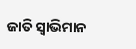ଜାତି ସ୍ୱାଭିମାନ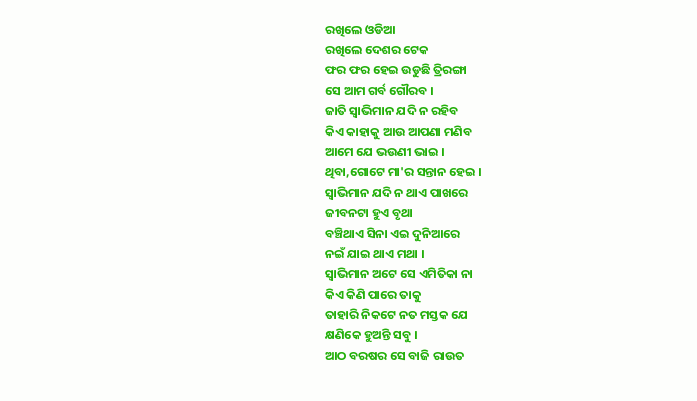ରଖିଲେ ଓଡିଆ
ରଖିଲେ ଦେଶର ଟେକ
ଫର ଫର ହେଇ ଉଡୁଛି ତ୍ରିରଙ୍ଗା
ସେ ଆମ ଗର୍ବ ଗୌରବ ।
ଜାତି ସ୍ୱାଭିମାନ ଯଦି ନ ରହିବ
କିଏ କାହାକୁ ଆଉ ଆପଣା ମଣିବ
ଆମେ ଯେ ଭଉଣୀ ଭାଇ ।
ଥିବା,ଗୋଟେ ମା'ର ସନ୍ତାନ ହେଇ ।
ସ୍ବାଭିମାନ ଯଦି ନ ଥାଏ ପାଖରେ
ଜୀବନଟା ହୁଏ ବୃଥା
ବଞ୍ଚିଥାଏ ସିନା ଏଇ ଦୁନିଆରେ
ନଇଁ ଯାଇ ଥାଏ ମଥା ।
ସ୍ବାଭିମାନ ଅଟେ ସେ ଏମିତିକା ନା
କିଏ କିଣି ପାରେ ତାକୁ
ତାହାରି ନିକଟେ ନତ ମସ୍ତକ ଯେ
କ୍ଷଣିକେ ହୁଅନ୍ତି ସବୁ ।
ଆଠ ବରଷର ସେ ବାଜି ରାଉତ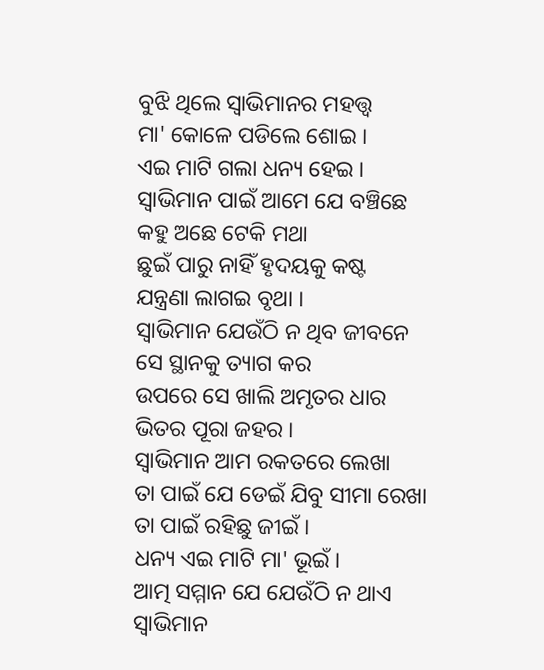ବୁଝି ଥିଲେ ସ୍ୱାଭିମାନର ମହତ୍ତ୍ଵ
ମା' କୋଳେ ପଡିଲେ ଶୋଇ ।
ଏଇ ମାଟି ଗଲା ଧନ୍ୟ ହେଇ ।
ସ୍ବାଭିମାନ ପାଇଁ ଆମେ ଯେ ବଞ୍ଚିଛେ
କହୁ ଅଛେ ଟେକି ମଥା
ଛୁଇଁ ପାରୁ ନାହିଁ ହୃଦୟକୁ କଷ୍ଟ
ଯନ୍ତ୍ରଣା ଲାଗଇ ବୃଥା ।
ସ୍ବାଭିମାନ ଯେଉଁଠି ନ ଥିବ ଜୀବନେ
ସେ ସ୍ଥାନକୁ ତ୍ୟାଗ କର
ଉପରେ ସେ ଖାଲି ଅମୃତର ଧାର
ଭିତର ପୂରା ଜହର ।
ସ୍ବାଭିମାନ ଆମ ରକତରେ ଲେଖା
ତା ପାଇଁ ଯେ ଡେଇଁ ଯିବୁ ସୀମା ରେଖା
ତା ପାଇଁ ରହିଛୁ ଜୀଇଁ ।
ଧନ୍ୟ ଏଇ ମାଟି ମା' ଭୂଇଁ ।
ଆତ୍ମ ସମ୍ମାନ ଯେ ଯେଉଁଠି ନ ଥାଏ
ସ୍ବାଭିମାନ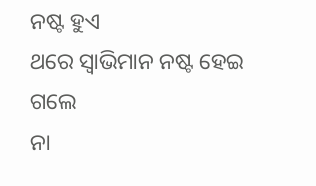ନଷ୍ଟ ହୁଏ
ଥରେ ସ୍ୱାଭିମାନ ନଷ୍ଟ ହେଇ ଗଲେ
ନା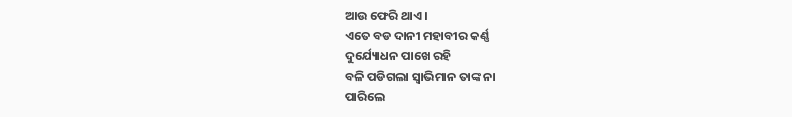ଆଉ ଫେରି ଥାଏ ।
ଏତେ ବଡ ଦାନୀ ମହାବୀର କର୍ଣ୍ଣ
ଦୁର୍ଯ୍ୟୋଧନ ପାଖେ ରହି
ବଳି ପଡିଗଲା ସ୍ବାଭିମାନ ତାଙ୍କ ନା
ପାରିଲେ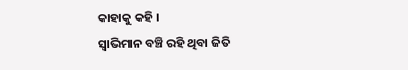କାହାକୁ କହି ।
ସ୍ବାଭିମାନ ବଞ୍ଚି ରହି ଥିବା ଜିତି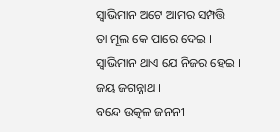ସ୍ବାଭିମାନ ଅଟେ ଆମର ସମ୍ପତ୍ତି
ତା ମୂଲ କେ ପାରେ ଦେଇ ।
ସ୍ବାଭିମାନ ଥାଏ ଯେ ନିଜର ହେଇ ।
ଜୟ ଜଗନ୍ନାଥ ।
ବନ୍ଦେ ଉତ୍କଳ ଜନନୀ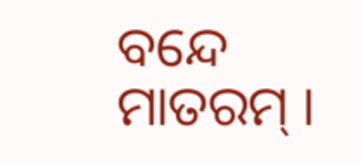ବନ୍ଦେ ମାତରମ୍ ।